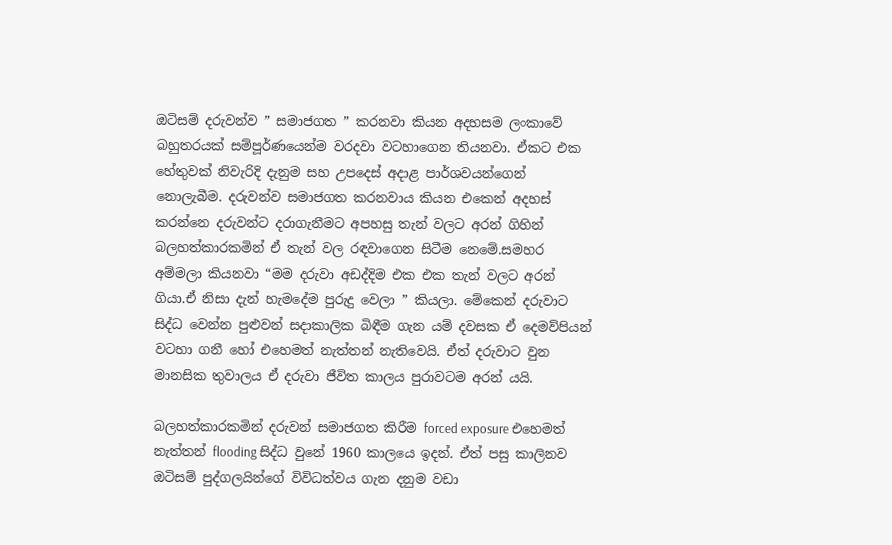ඔටිසම් දරුවන්ව ” සමාජගත ” කරනවා කියන අදහසම ලංකාවේ බහුතරයක් සම්පූර්ණයෙන්ම වරදවා වටහාගෙන තියනවා. ඒකට එක හේතුවක් නිවැරිදි දැනුම සහ උපදෙස් අදාළ පාර්ශවයන්ගෙන් නොලැබීම. දරුවන්ව සමාජගත කරනවාය කියන එකෙන් අදහස් කරන්නෙ දරුවන්ට දරාගැනීමට අපහසු තැන් වලට අරන් ගිහින් බලහත්කාරකමින් ඒ තැන් වල රඳවාගෙන සිටීම නෙමේ.සමහර අම්මලා කියනවා “මම දරුවා අඩද්දිම එක එක තැන් වලට අරන් ගියා.ඒ නිසා දැන් හැමදේම පුරුදු වෙලා ” කියලා. මේකෙන් දරුවාට සිද්ධ වෙන්න පුළුවන් සදාකාලික බිඳීම ගැන යම් දවසක ඒ දෙමව්පියන් වටහා ගනී හෝ එහෙමත් නැත්තන් නැතිවෙයි. ඒත් දරුවාට වුන මානසික තුවාලය ඒ දරුවා ජීවිත කාලය පුරාවටම අරන් යයි.

බලහත්කාරකමින් දරුවන් සමාජගත කිරීම forced exposure එහෙමත් නැත්තන් flooding සිද්ධ වුනේ 1960 කාලයෙ ඉදන්. ඒත් පසු කාලිනව ඔටිසම් පුද්ගලයින්ගේ විවිධත්වය ගැන දනුම වඩා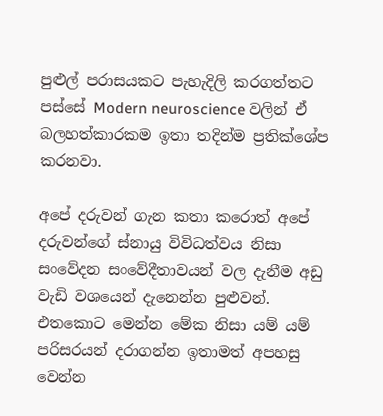පුළුල් පරාසයකට පැහැදිලි කරගත්තට පස්සේ Modern neuroscience වලින් ඒ බලහත්කාරකම ඉතා තදින්ම ප්‍රතික්ශේප කරනවා.

අපේ දරුවන් ගැන කතා කරොත් අපේ දරුවන්ගේ ස්නායු විවිධත්වය නිසා සංවේදන සංවේදීතාවයන් වල දැනීම අඩු වැඩි වශයෙන් දැනෙන්න පුළුවන්. එතකොට මෙන්න මේක නිසා යම් යම් පරිසරයන් දරාගන්න ඉතාමත් අපහසු වෙන්න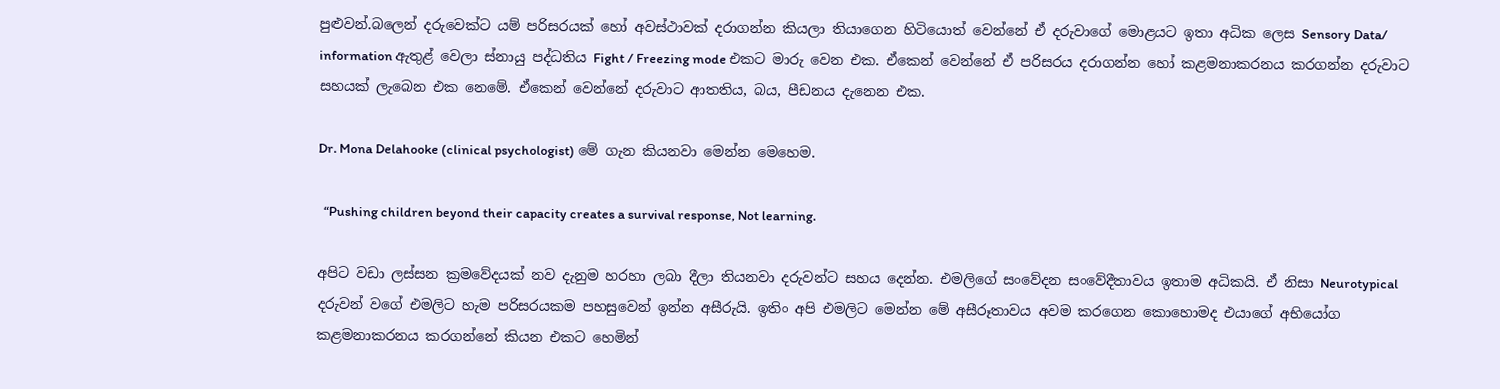පුළුවන්.බලෙන් දරුවෙක්ට යම් පරිසරයක් හෝ අවස්ථාවක් දරාගන්න කියලා තියාගෙන හිටියොත් වෙන්නේ ඒ දරුවාගේ මොළයට ඉතා අධික ලෙස Sensory Data/ information ඇතුළ් වෙලා ස්නායු පද්ධතිය Fight / Freezing mode එකට මාරු වෙන එක. ඒකෙන් වෙන්නේ ඒ පරිසරය දරාගන්න හෝ කළමනාකරනය කරගන්න දරුවාට සහයක් ලැබෙන එක නෙමේ. ඒකෙන් වෙන්නේ දරුවාට ආතතිය, බය, පීඩනය දැනෙන එක.

Dr. Mona Delahooke (clinical psychologist) මේ ගැන කියනවා මෙන්න මෙහෙම.

  “Pushing children beyond their capacity creates a survival response, Not learning.

අපිට වඩා ලස්සන ක්‍රමවේදයක් නව දැනුම හරහා ලබා දීලා තියනවා දරුවන්ට සහය දෙන්න. එමලිගේ සංවේදන සංවේදීතාවය ඉතාම අධිකයි. ඒ නිසා Neurotypical දරුවන් වගේ එමලිට හැම පරිසරයකම පහසුවෙන් ඉන්න අසීරුයි. ඉතිං අපි එමලිට මෙන්න මේ අසීරූතාවය අවම කරගෙන කොහොමද එයාගේ අභියෝග කළමනාකරනය කරගන්නේ කියන එකට හෙමින්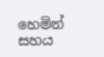හෙමින් සහය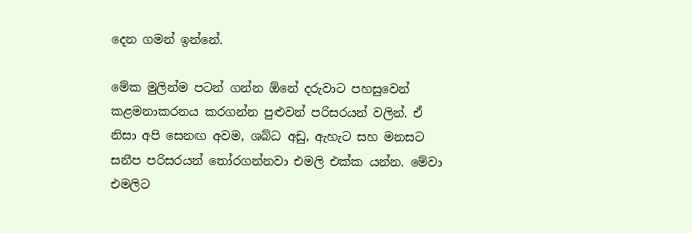දෙන ගමන් ඉන්නේ.

මේක මුලින්ම පටන් ගන්න ඕනේ දරුවාට පහසුවෙන් කළමනාකරනය කරගන්න පුළුවන් පරිසරයන් වලින්. ඒ නිසා අපි සෙනඟ අවම, ශබ්ධ අඩු, ඇහැට සහ මනසට සනීප පරිසරයන් තෝරගන්නවා එමලි එක්ක යන්න. මේවා එමලිට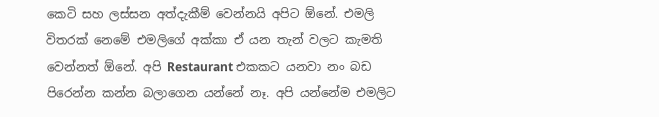කෙටි සහ ලස්සන අත්දැකීම් වෙන්නයි අපිට ඕනේ. එමලි විතරක් නෙමේ එමලිගේ අක්කා ඒ යන තැන් වලට කැමති වෙන්නත් ඕනේ. අපි Restaurant එකකට යනවා නං බඩ පිරෙන්න කන්න බලාගෙන යන්නේ නෑ. අපි යන්නේම එමලිට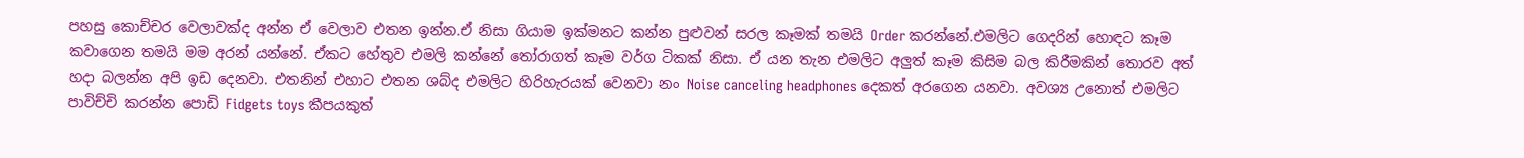පහසු කොච්චර වෙලාවක්ද අන්න ඒ වෙලාව එතන ඉන්න.ඒ නිසා ගියාම ඉක්මනට කන්න පුළුවන් සරල කෑමක් තමයි Order කරන්නේ.එමලිට ගෙදරින් හොඳට කෑම කවාගෙන තමයි මම අරන් යන්නේ. ඒකට හේතුව එමලි කන්නේ තෝරාගත් කෑම වර්ග ටිකක් නිසා. ඒ යන තැන එමලිට අලුත් කෑම කිසිම බල කිරීමකින් තොරව අත් හදා බලන්න අපි ඉඩ දෙනවා. එතනින් එහාට එතන ශබ්ද එමලිට හිරිහැරයක් වෙනවා නං Noise canceling headphones දෙකත් අරගෙන යනවා. අවශ්‍ය උනොත් එමලිට පාවිච්චි කරන්න පොඩි Fidgets toys කීපයකුත්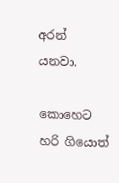අරන් යනවා.

කොහෙට හරි ගියොත්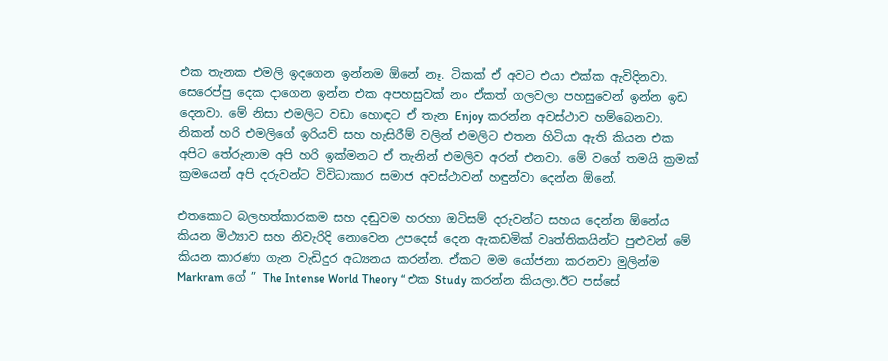එක තැනක එමලි ඉදගෙන ඉන්නම ඕනේ නෑ. ටිකක් ඒ අවට එයා එක්ක ඇවිදිනවා. සෙරෙප්පු දෙක දාගෙන ඉන්න එක අපහසුවක් නං ඒකත් ගලවලා පහසුවෙන් ඉන්න ඉඩ දෙනවා. මේ නිසා එමලිට වඩා හොඳට ඒ තැන Enjoy කරන්න අවස්ථාව හම්බෙනවා. නිකන් හරි එමලිගේ ඉරියව් සහ හැසිරීම් වලින් එමලිට එතන හිටියා ඇති කියන එක අපිට තේරුනාම අපි හරි ඉක්මනට ඒ තැනින් එමලිව අරන් එනවා. මේ වගේ තමයි ක්‍රමක් ක්‍රමයෙන් අපි දරුවන්ට විවිධාකාර සමාජ අවස්ථාවන් හඳුන්වා දෙන්න ඕනේ.

එතකොට බලහත්කාරකම සහ දඬුවම හරහා ඔටිසම් දරුවන්ට සහය දෙන්න ඕනේය කියන මිථ්‍යාව සහ නිවැරිදි නොවෙන උපදෙස් දෙන ඇකඩමික් වෘත්තිකයින්ට පුළුවන් මේ කියන කාරණා ගැන වැඩිදුර අධ්‍යනය කරන්න. ඒකට මම යෝජනා කරනවා මුලින්ම Markram ගේ ” The Intense World Theory “ එක Study කරන්න කියලා.ඊට පස්සේ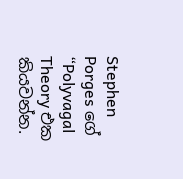Stephen Porges ගේ “Polyvagal Theory එක කියවන්න.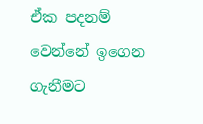ඒක පදනම් වෙන්නේ ඉගෙන ගැනීමට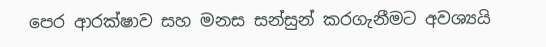පෙර ආරක්ෂාව සහ මනස සන්සුන් කරගැනීමට අවශ්‍යයි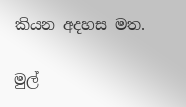කියන අදහස මත.

මුල්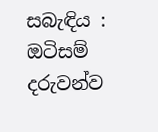සබැඳිය : ඔටිසම් දරුවන්ව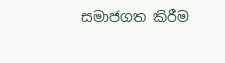සමාජගත කිරීම